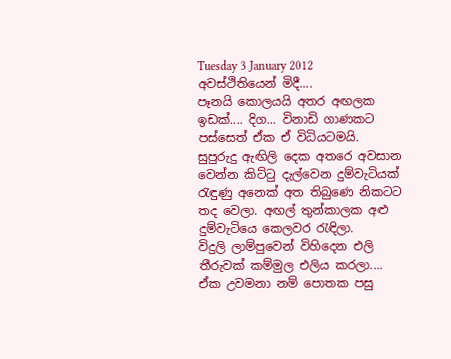Tuesday 3 January 2012
අවස්ථිතියෙන් මිදී....
පෑනයි කොලයයි අතර අඟලක ඉඩක්.... දිග... විනාඩි ගාණකට පස්සෙත් ඒක ඒ විධියටමයි.
සුපුරුදු ඇඟිලි දෙක අතරෙ අවසාන වෙන්න කිට්ටු දැල්වෙන දුම්වැටියක් රැඳුණු අනෙක් අත තිබුණෙ නිකටට තද වෙලා. අඟල් තුන්කාලක අළු දුම්වැටියෙ කෙලවර රැඳිලා.
විදුලි ලාම්පුවෙන් විහිදෙන එලි තීරුවක් කම්මුල එලිය කරලා....
ඒක උවමනා නම් පොතක පසු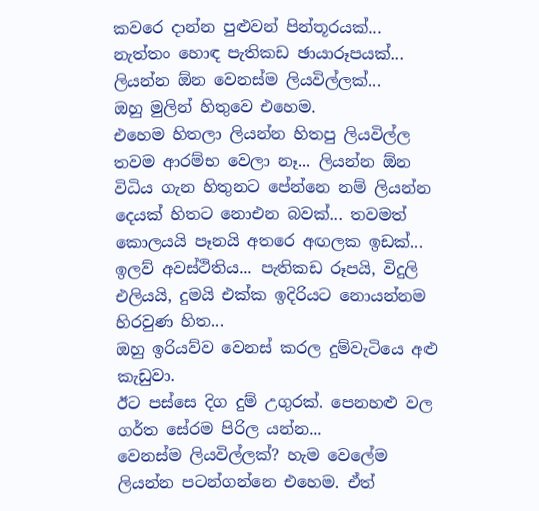කවරෙ දාන්න පුළුවන් පින්තූරයක්... නැත්තං හොඳ පැතිකඩ ඡායාරූපයක්...
ලියන්න ඕන වෙනස්ම ලියවිල්ලක්...
ඔහු මුලින් හිතුවෙ එහෙම.
එහෙම හිතලා ලියන්න හිතපු ලියවිල්ල තවම ආරම්භ වෙලා නෑ... ලියන්න ඕන විධිය ගැන හිතුනට පේන්නෙ නම් ලියන්න දෙයක් හිතට නොඑන බවක්... තවමත් කොලයයි පෑනයි අතරෙ අඟලක ඉඩක්...
ඉලව් අවස්ථිතිය... පැතිකඩ රූපයි, විදුලි එලියයි, දුමයි එක්ක ඉදිරියට නොයන්නම හිරවුණ හිත...
ඔහු ඉරියව්ව වෙනස් කරල දුම්වැටියෙ අළු කැඩුවා.
ඊට පස්සෙ දිග දුම් උගුරක්. පෙනහළු වල ගර්ත සේරම පිරිල යන්න...
වෙනස්ම ලියවිල්ලක්? හැම වෙලේම ලියන්න පටන්ගන්නෙ එහෙම. ඒත්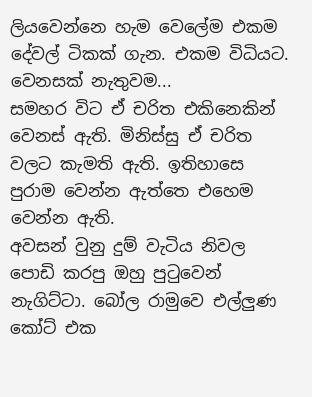ලියවෙන්නෙ හැම වෙලේම එකම දේවල් ටිකක් ගැන. එකම විධියට. වෙනසක් නැතුවම...
සමහර විට ඒ චරිත එකිනෙකින් වෙනස් ඇති. මිනිස්සු ඒ චරිත වලට කැමති ඇති. ඉතිහාසෙ පුරාම වෙන්න ඇත්තෙ එහෙම වෙන්න ඇති.
අවසන් වුනු දුම් වැටිය නිවල පොඩි කරපු ඔහු පුටුවෙන් නැගිට්ටා. බෝල රාමුවෙ එල්ලුණ කෝට් එක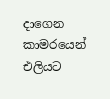දාගෙන කාමරයෙන් එලියට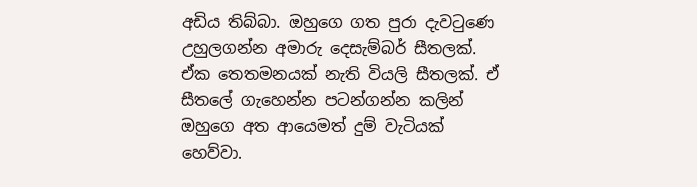අඩිය තිබ්බා. ඔහුගෙ ගත පුරා දැවටුණෙ උහුලගන්න අමාරු දෙසැම්බර් සීතලක්. ඒක තෙතමනයක් නැති වියලි සීතලක්. ඒ සීතලේ ගැහෙන්න පටන්ගන්න කලින් ඔහුගෙ අත ආයෙමත් දුම් වැටියක් හෙව්වා.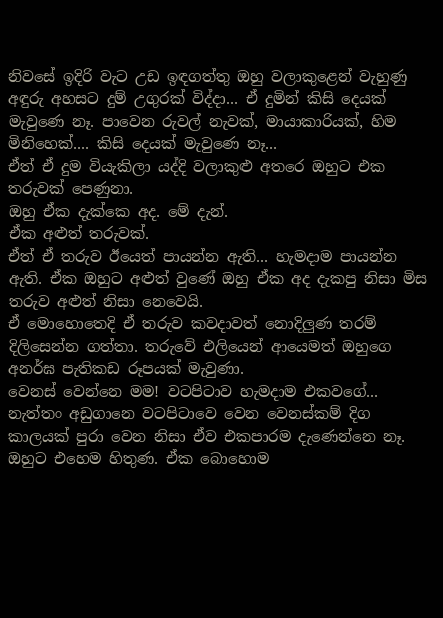නිවසේ ඉදිරි වැට උඩ ඉඳගත්තු ඔහු වලාකුළෙන් වැහුණු අඳුරු අහසට දුම් උගුරක් විද්දා... ඒ දුමින් කිසි දෙයක් මැවුණෙ නෑ. පාවෙන රුවල් නැවක්, මායාකාරියක්, හිම මිනිහෙක්.... කිසි දෙයක් මැවුණෙ නෑ...
ඒත් ඒ දුම වියැකිලා යද්දි වලාකුළු අතරෙ ඔහුට එක තරුවක් පෙණුනා.
ඔහු ඒක දැක්කෙ අද. මේ දැන්.
ඒක අළුත් තරුවක්.
ඒත් ඒ තරුව ඊයෙත් පායන්න ඇති... හැමදාම පායන්න ඇති. ඒක ඔහුට අළුත් වුණේ ඔහු ඒක අද දැකපු නිසා මිස තරුව අළුත් නිසා නෙවෙයි.
ඒ මොහොතෙදි ඒ තරුව කවදාවත් නොදිලුණ තරම් දිලිසෙන්න ගත්තා. තරුවේ එලියෙන් ආයෙමත් ඔහුගෙ අනර්ඝ පැතිකඩ රූපයක් මැවුණා.
වෙනස් වෙන්නෙ මම! වටපිටාව හැමදාම එකවගේ... නැත්තං අඩුගානෙ වටපිටාවෙ වෙන වෙනස්කම් දිග කාලයක් පුරා වෙන නිසා ඒව එකපාරම දැණෙන්නෙ නෑ.
ඔහුට එහෙම හිතුණ. ඒක බොහොම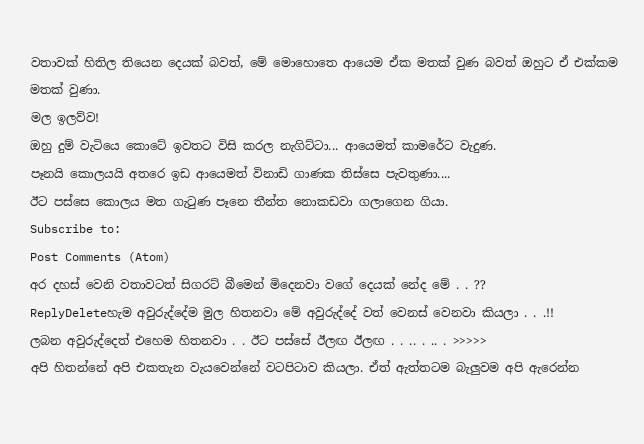වතාවක් හිතිල තියෙන දෙයක් බවත්, මේ මොහොතෙ ආයෙම ඒක මතක් වුණ බවත් ඔහුට ඒ එක්කම මතක් වුණා.
මල ඉලව්ව!
ඔහු දුම් වැටියෙ කොටේ ඉවතට විසි කරල නැගිට්ටා... ආයෙමත් කාමරේට වැදුණ.
පෑනයි කොලයයි අතරෙ ඉඩ ආයෙමත් විනාඩි ගාණක තිස්සෙ පැවතුණා....
ඊට පස්සෙ කොලය මත ගැටුණ පෑනෙ තීන්ත නොකඩවා ගලාගෙන ගියා.
Subscribe to:
Post Comments (Atom)
අර දහස් වෙනි වතාවටත් සිගරට් බීමෙන් මිදෙනවා වගේ දෙයක් නේද මේ . . ??
ReplyDeleteහැම අවුරුද්දේම මුල හිතනවා මේ අවුරුද්දේ වත් වෙනස් වෙනවා කියලා . . .!!
ලබන අවුරුද්දෙත් එහෙම හිතනවා . . ඊට පස්සේ ඊලඟ ඊලඟ . . .. . .. . >>>>>
අපි හිතන්නේ අපි එකතැන වැයවෙන්නේ වටපිටාව කියලා. ඒත් ඇත්තටම බැලුවම අපි ඇරෙන්න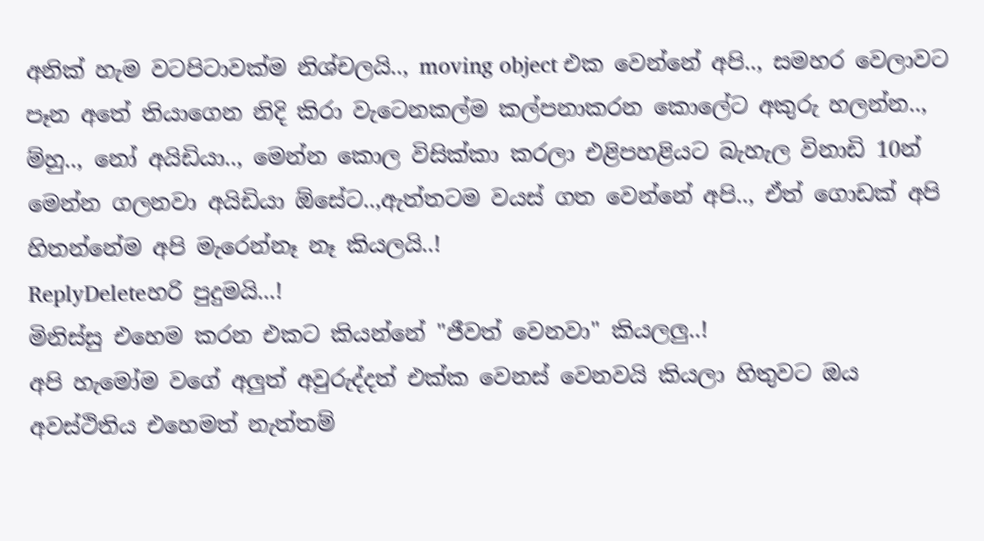අනික් හැම වටපිටාවක්ම නිශ්චලයි.., moving object එක වෙන්නේ අපි.., සමහර වෙලාවට පෑන අතේ තියාගෙන නිදි කිරා වැටෙනකල්ම කල්පනාකරන කොලේට අකුරු හලන්න.., ම්හු.., නෝ අයිඩියා.., මෙන්න කොල විසික්කා කරලා එළිපහළියට බැහැල විනාඩි 10න් මෙන්න ගලනවා අයිඩියා ඕසේට..,ඇත්තටම වයස් ගත වෙන්නේ අපි.., ඒත් ගොඩක් අපි හිතන්නේම අපි මැරෙන්නෑ නෑ කියලයි..!
ReplyDeleteහරි පුදුමයි...!
මිනිස්සු එහෙම කරන එකට කියන්නේ "ජීවත් වෙනවා" කියලලු..!
අපි හැමෝම වගේ අලුත් අවුරුද්දත් එක්ක වෙනස් වෙනවයි කියලා හිතුවට ඔය අවස්ථිතිය එහෙමත් නැත්තම්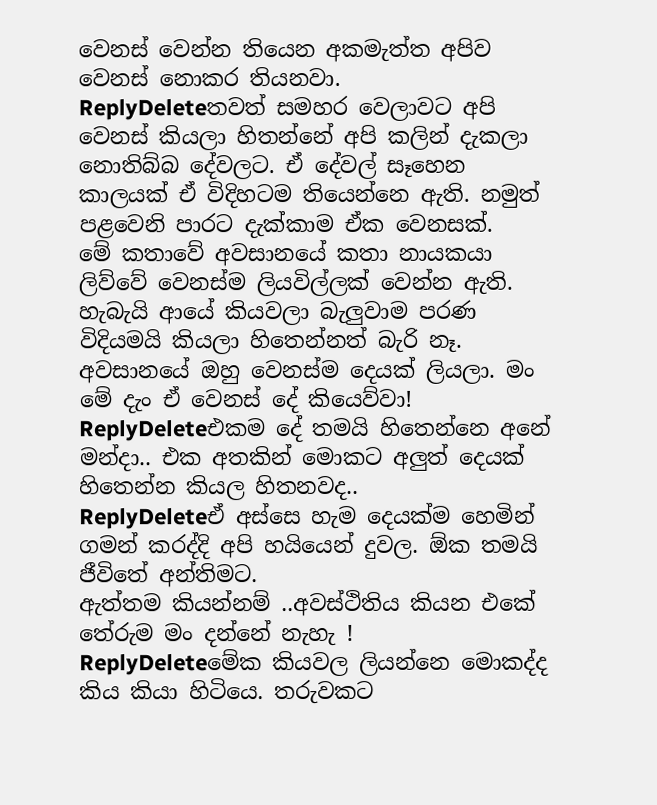වෙනස් වෙන්න තියෙන අකමැත්ත අපිව වෙනස් නොකර තියනවා.
ReplyDeleteතවත් සමහර වෙලාවට අපි වෙනස් කියලා හිතන්නේ අපි කලින් දැකලා නොතිබ්බ දේවලට. ඒ දේවල් සෑහෙන කාලයක් ඒ විදිහටම තියෙන්නෙ ඇති. නමුත් පළවෙනි පාරට දැක්කාම ඒක වෙනසක්.
මේ කතාවේ අවසානයේ කතා නායකයා ලිව්වේ වෙනස්ම ලියවිල්ලක් වෙන්න ඇති. හැබැයි ආයේ කියවලා බැලුවාම පරණ විදියමයි කියලා හිතෙන්නත් බැරි නෑ.
අවසානයේ ඔහු වෙනස්ම දෙයක් ලියලා. මං මේ දැං ඒ වෙනස් දේ කියෙව්වා!
ReplyDeleteඑකම දේ තමයි හිතෙන්නෙ අනේ මන්දා.. එක අතකින් මොකට අලුත් දෙයක් හිතෙන්න කියල හිතනවද..
ReplyDeleteඒ අස්සෙ හැම දෙයක්ම හෙමින් ගමන් කරද්දි අපි හයියෙන් දුවල. ඕක තමයි ජීවිතේ අන්තිමට.
ඇත්තම කියන්නම් ..අවස්ථිතිය කියන එකේ තේරුම මං දන්නේ නැහැ !
ReplyDeleteමේක කියවල ලියන්නෙ මොකද්ද කිය කියා හිටියෙ. තරුවකට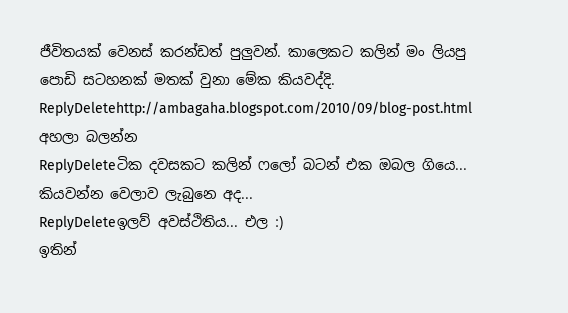ජීවිතයක් වෙනස් කරන්ඩත් පුලුවන්. කාලෙකට කලින් මං ලියපු පොඩි සටහනක් මතක් වුනා මේක කියවද්දි.
ReplyDeletehttp://ambagaha.blogspot.com/2010/09/blog-post.html
අහලා බලන්න
ReplyDeleteටික දවසකට කලින් ෆලෝ බටන් එක ඔබල ගියෙ... කියවන්න වෙලාව ලැබුනෙ අද...
ReplyDeleteඉලව් අවස්ථිතිය... එල :)
ඉතින්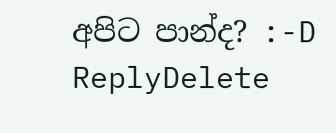අපිට පාන්ද? :-D
ReplyDelete